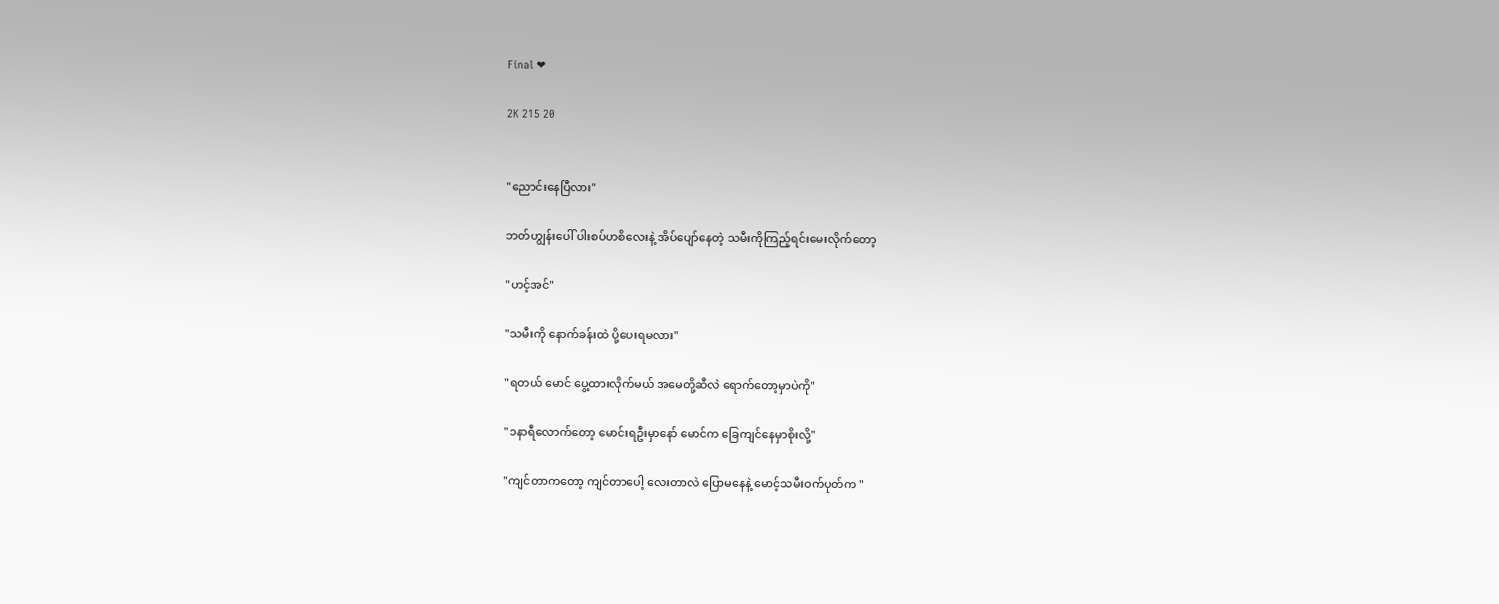Final ❤

2K 215 20


"ညောင်းနေပြီလား"

ဘတ်ဟျွန်းပေါ် ပါးစပ်ဟစိလေးနဲ့ အိပ်ပျော်နေတဲ့ သမီးကိုကြည့်ရင်းမေးလိုက်တော့

"ဟင့်အင်"

"သမီးကို နောက်ခန်းထဲ ပို့ပေးရမလား"

"ရတယ် မောင် ပွေ့ထားလိုက်မယ် အမေတို့ဆီလဲ ရောက်တော့မှာပဲကို"

"၁နာရီလောက်တော့ မောင်းရဦးမှာနော် မောင်က ခြေကျင်နေမှာစိုးလို့"

"ကျင်တာကတော့ ကျင်တာပေါ့ လေးတာလဲ ပြောမနေနဲ့ မောင့်သမီးဝက်ပုတ်က "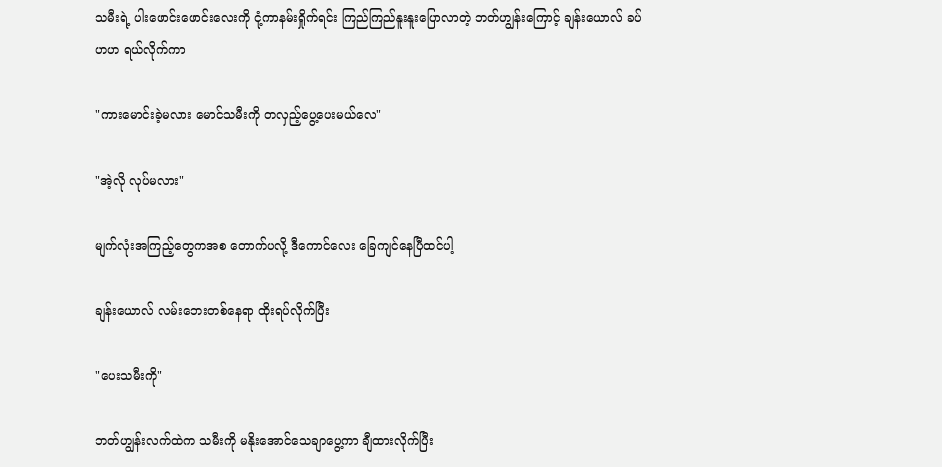သမီးရဲ့ ပါးဖောင်းဖောင်းလေးကို ငုံ့ကာနမ်းရှိုက်ရင်း ကြည်ကြည်နူးနူးပြောလာတဲ့ ဘတ်ဟျွန်းကြောင့် ချန်းယောလ် ခပ်ဟဟ ရယ်လိုက်ကာ

"ကားမောင်းခဲ့မလား မောင်သမီးကို တလှည့်ပွေ့ပေးမယ်လေ"

"အဲ့လို လုပ်မလား"

မျက်လုံးအကြည့်တွေကအစ တောက်ပလို့ ဒီကောင်လေး ခြေကျင်နေပြီထင်ပါ့

ချန်းယောလ် လမ်းဘေးတစ်နေရာ ထိုးရပ်လိုက်ပြီး

"ပေးသမီးကို"

ဘတ်ဟျွန်းလက်ထဲက သမီးကို မနိုးအောင်သေချာပွေ့ကာ ချီထားလိုက်ပြီး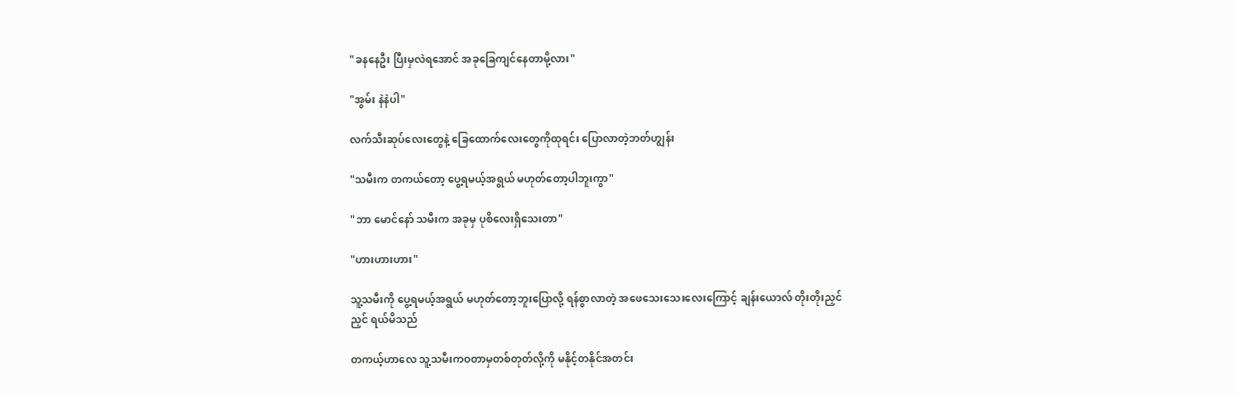"ခနနေဦး ပြီးမှလဲရအောင် အခုခြေကျင်နေတာမို့လား"

"အွမ်း နဲနဲပါ"

လက်သီးဆုပ်လေးတွေနဲ့ ခြေထောက်လေးတွေကိုထုရင်း ပြောလာတဲ့ဘတ်ဟျွန်း

"သမီးက တကယ်တော့ ပွေ့ရမယ့်အရွယ် မဟုတ်တော့ပါဘူးကွာ"

"ဘာ မောင်နော် သမီးက အခုမှ ပုစိလေးရှိသေးတာ"

"ဟားဟားဟား"

သူ့သမီးကို ပွေ့ရမယ့်အရွယ် မဟုတ်တော့ဘူးပြောလို့ ရန်စွာလာတဲ့ အဖေသေးသေးလေးကြောင့် ချန်းယောလ် တိုးတိုးညှင်ညှင် ရယ်မိသည်

တကယ့်ဟာလေ သူ့သမီးကဝတာမှတစ်တုတ်လို့ကို မနိုင့်တနိုင်အတင်း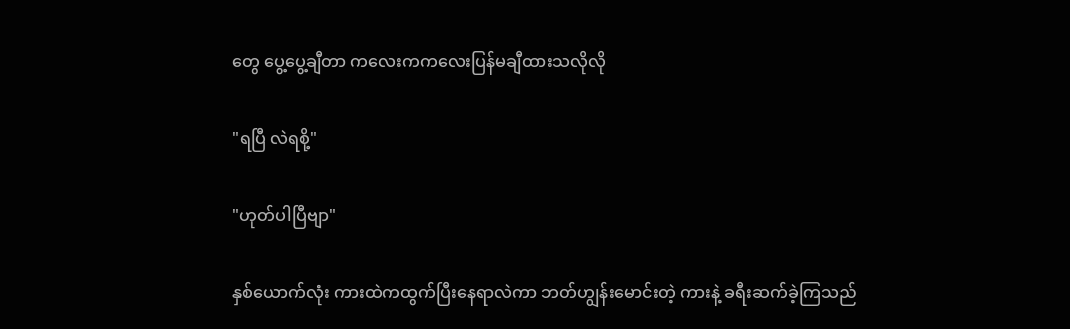တွေ ပွေ့ပွေ့ချီတာ ကလေးကကလေးပြန်မချီထားသလိုလို

"ရပြီ လဲရစို့"

"ဟုတ်ပါပြီဗျာ"

နှစ်ယောက်လုံး ကားထဲကထွက်ပြီးနေရာလဲကာ ဘတ်ဟျွန်းမောင်းတဲ့ ကားနဲ့ ခရီးဆက်ခဲ့ကြသည်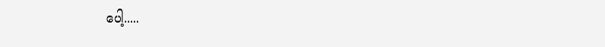ပေါ့.....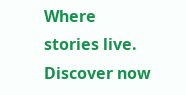Where stories live. Discover now